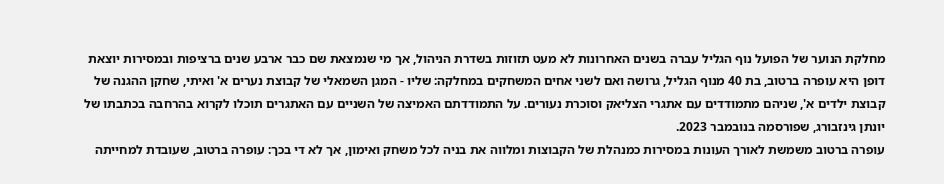מחלקת הנוער של הפועל נוף הגליל עברה בשנים האחרונות לא מעט תזוזות בשדרת הניהול, אך מי שנמצאת שם כבר ארבע שנים ברציפות ובמסירות יוצאת דופן היא עופרה ברטוב, בת 40 מנוף הגליל, גרושה ואם לשני אחים המשחקים במחלקה: שליו - המגן השמאלי של קבוצת נערים א' ואיתי, שחקן ההגנה של קבוצת ילדים א', שניהם מתמודדים עם אתגרי הצליאק וסוכרת נעורים. על התמודדתם האמיצה של השניים עם האתגרים תוכלו לקרוא בהרחבה בכתבתו של יונתן גינזבורג, שפורסמה בנובמבר 2023.
עופרה ברטוב משמשת לאורך העונות במסירות כמנהלת של הקבוצות ומלווה את בניה לכל משחק ואימון, אך לא די בכך: עופרה ברטוב, שעובדת למחייתה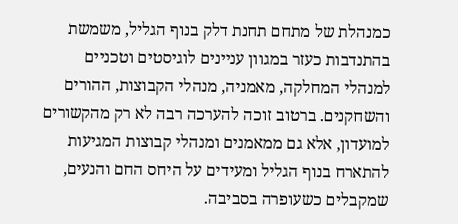כמנהלת של מתחם תחנת דלק בנוף הגליל, משמשת בהתנדבות כעזר במגוון עניינים לוגיסטים וטכניים למנהלי המחלקה, מאמניה, מנהלי הקבוצות, ההורים והשחקנים. ברטוב זוכה להערכה רבה לא רק מהקשורים למועדון, אלא גם ממאמנים ומנהלי קבוצות המגיעות להתארח בנוף הגליל ומעידים על היחס החם והנעים, שמקבלים כשעופרה בסביבה.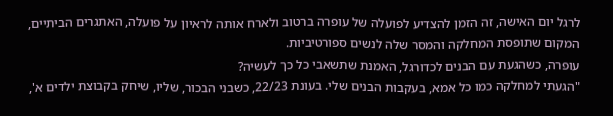לרגל יום האישה, זה הזמן להצדיע לפועלה של עופרה ברטוב ולארח אותה לראיון על פועלה, האתגרים הביתיים, המקום שתופסת המחלקה והמסר שלה לנשים ספורטיביות.
עופרה, כשהגעת עם הבנים לכדורגל, האמנת שתשאבי כל כך לעשיה?
"הגעתי למחלקה כמו כל אמא, בעקבות הבנים שלי. בעונת 22/23, כשבני הבכור, שליו, שיחק בקבוצת ילדים א',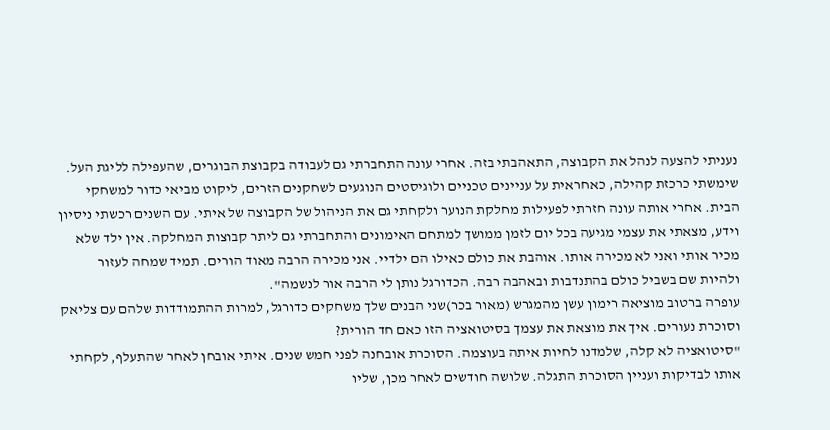נעניתי להצעה לנהל את הקבוצה, התאהבתי בזה. אחרי עונה התחברתי גם לעבודה בקבוצת הבוגרים, שהעפילה לליגת העל. שימשתי כרכזת קהילה, כאחראית על עניינים טכניים ולוגיסטים הנוגעים לשחקנים הזרים, ליקוט מביאי כדור למשחקי הבית. אחרי אותה עונה חזרתי לפעילות מחלקת הנוער ולקחתי גם את הניהול של הקבוצה של איתי. עם השנים רכשתי ניסיון וידע, מצאתי את עצמי מגיעה בכל יום לזמן ממושך למתחם האימונים והתחברתי גם ליתר קבוצות המחלקה. אין ילד שלא מכיר אותי ואני לא מכירה אותו. אוהבת את כולם כאילו הם ילדיי. אני מכירה הרבה מאוד הורים. תמיד שמחה לעזור ולהיות שם בשביל כולם בהתנדבות ובאהבה רבה. הכדורגל נותן לי הרבה אור לנשמה".
עופרה ברטוב מוציאה רימון עשן מהמגרש (מאור בכר)שני הבנים שלך משחקים כדורגל, למרות ההתמודדות שלהם עם צליאק וסוכרת נעורים. איך את מוצאת את עצמך בסיטואציה הזו כאם חד הורית?
"סיטואציה לא קלה, שלמדנו לחיות איתה בעוצמה. הסוכרת אובחנה לפני חמש שנים. איתי אובחן לאחר שהתעלף, לקחתי אותו לבדיקות ועניין הסוכרת התגלה. שלושה חודשים לאחר מכן, שליו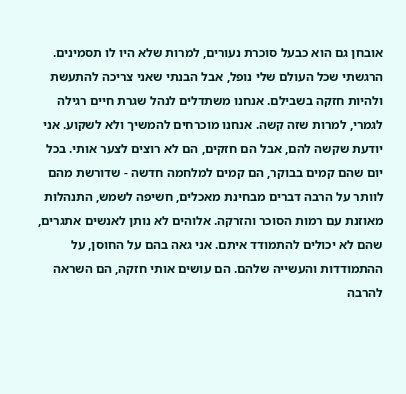אובחן גם הוא כבעל סוכרת נעורים, למרות שלא היו לו תסמינים. הרגשתי שכל העולם שלי נופל, אבל הבנתי שאני צריכה להתעשת ולהיות חזקה בשבילם. אנחנו משתדלים לנהל שגרת חיים רגילה לגמרי, למרות שזה קשה. אנחנו מוכרחים להמשיך ולא לשקוע. אני יודעת שקשה להם, אבל הם חזקים, הם לא רוצים לצער אותי. בכל יום שהם קמים בבוקר, הם קמים למלחמה חדשה - שדורשת מהם לוותר על הרבה דברים מבחינת מאכלים, חשיפה לשמש, התנהלות מאוזנת עם רמות הסוכר והזרקה. אלוהים לא נותן לאנשים אתגרים, שהם לא יכולים להתמודד איתם. אני גאה בהם על החוסן, על ההתמודדות והעשייה שלהם. הם עושים אותי חזקה, הם השראה להרבה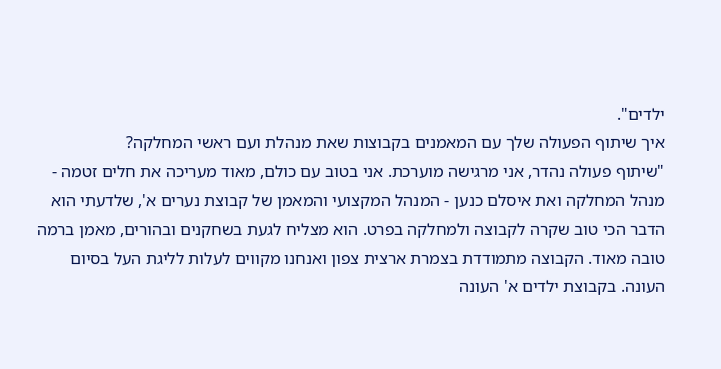ילדים".
איך שיתוף הפעולה שלך עם המאמנים בקבוצות שאת מנהלת ועם ראשי המחלקה?
"שיתוף פעולה נהדר, אני מרגישה מוערכת. אני בטוב עם כולם, מאוד מעריכה את חלים זטמה - מנהל המחלקה ואת איסלם כנען - המנהל המקצועי והמאמן של קבוצת נערים א', שלדעתי הוא הדבר הכי טוב שקרה לקבוצה ולמחלקה בפרט. הוא מצליח לגעת בשחקנים ובהורים, מאמן ברמה טובה מאוד. הקבוצה מתמודדת בצמרת ארצית צפון ואנחנו מקווים לעלות לליגת העל בסיום העונה. בקבוצת ילדים א' העונה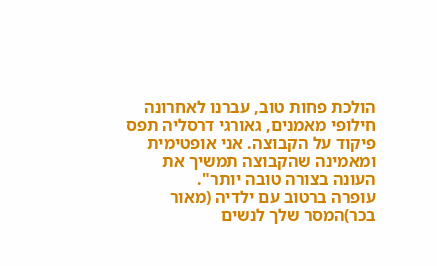הולכת פחות טוב, עברנו לאחרונה חילופי מאמנים, גאורגי דרסליה תפס פיקוד על הקבוצה. אני אופטימית ומאמינה שהקבוצה תמשיך את העונה בצורה טובה יותר".
עופרה ברטוב עם ילדיה (מאור בכר)המסר שלך לנשים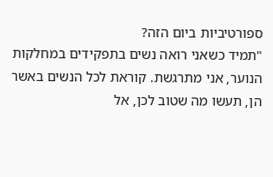ספורטיביות ביום הזה?
"תמיד כשאני רואה נשים בתפקידים במחלקות הנוער, אני מתרגשת. קוראת לכל הנשים באשר הן, תעשו מה שטוב לכן, אל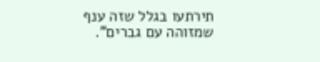תירתעו בגלל שזה ענף שמזוהה עם גברים".